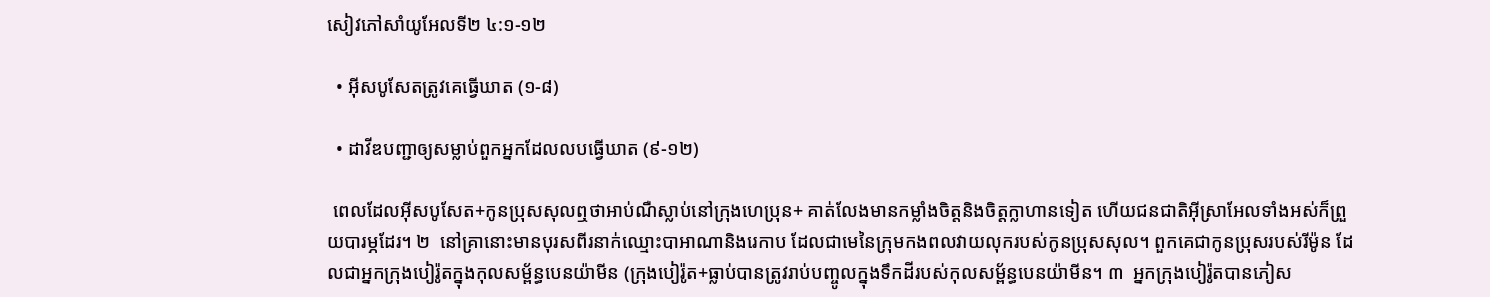សៀវភៅសាំយូអែលទី២ ៤:១-១២

  • អ៊ីសបូសែតត្រូវគេធ្វើឃាត (១-៨)

  • ដាវីឌបញ្ជាឲ្យសម្លាប់ពួកអ្នកដែលលបធ្វើឃាត (៩-១២)

 ពេលដែលអ៊ីសបូសែត+កូនប្រុសសុលឮថាអាប់ណឺស្លាប់នៅក្រុងហេប្រុន+ គាត់លែងមានកម្លាំងចិត្តនិងចិត្តក្លាហានទៀត ហើយជនជាតិអ៊ីស្រាអែលទាំងអស់ក៏ព្រួយបារម្ភដែរ។ ២  នៅគ្រានោះមានបុរសពីរនាក់ឈ្មោះបាអាណានិងរេកាប ដែលជាមេនៃក្រុមកងពលវាយលុករបស់កូនប្រុសសុល។ ពួកគេជាកូនប្រុសរបស់រីម៉ូន ដែលជាអ្នកក្រុងបៀរ៉ូតក្នុងកុលសម្ព័ន្ធបេនយ៉ាមីន (ក្រុងបៀរ៉ូត+ធ្លាប់បានត្រូវរាប់បញ្ចូលក្នុងទឹកដីរបស់កុលសម្ព័ន្ធបេនយ៉ាមីន។ ៣  អ្នកក្រុងបៀរ៉ូតបានភៀស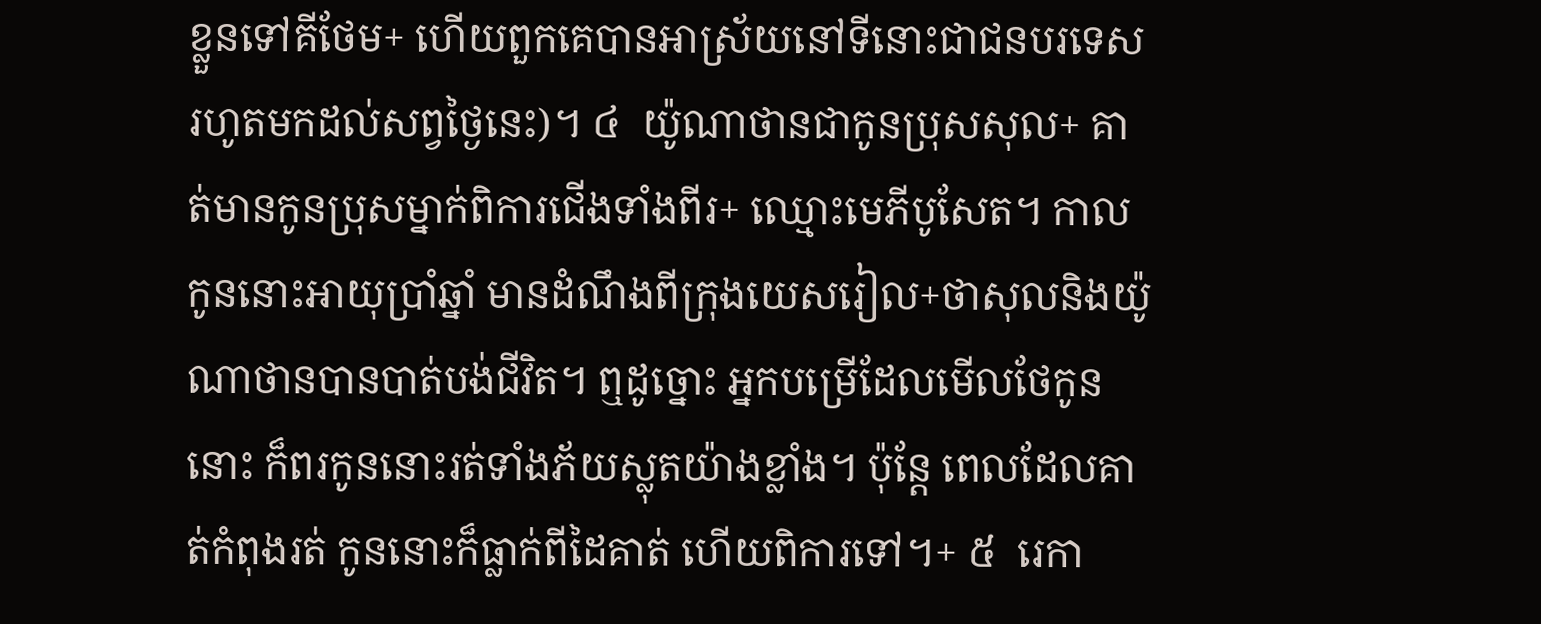ខ្លួនទៅគីថែម+ ហើយពួកគេបានអាស្រ័យនៅទីនោះជាជនបរទេសរហូតមកដល់សព្វថ្ងៃនេះ)។ ៤  យ៉ូណាថានជាកូនប្រុសសុល+ គាត់មានកូនប្រុសម្នាក់ពិការជើងទាំងពីរ+ ឈ្មោះមេភីបូសែត។ កាលកូននោះអាយុប្រាំឆ្នាំ មានដំណឹងពីក្រុងយេសរៀល+ថាសុលនិងយ៉ូណាថានបានបាត់បង់ជីវិត។ ឮដូច្នោះ អ្នកបម្រើដែលមើលថែកូននោះ ក៏ពរកូននោះរត់ទាំងភ័យស្លុតយ៉ាងខ្លាំង។ ប៉ុន្តែ ពេលដែលគាត់កំពុងរត់ កូននោះក៏ធ្លាក់ពីដៃគាត់ ហើយពិការទៅ។+ ៥  រេកា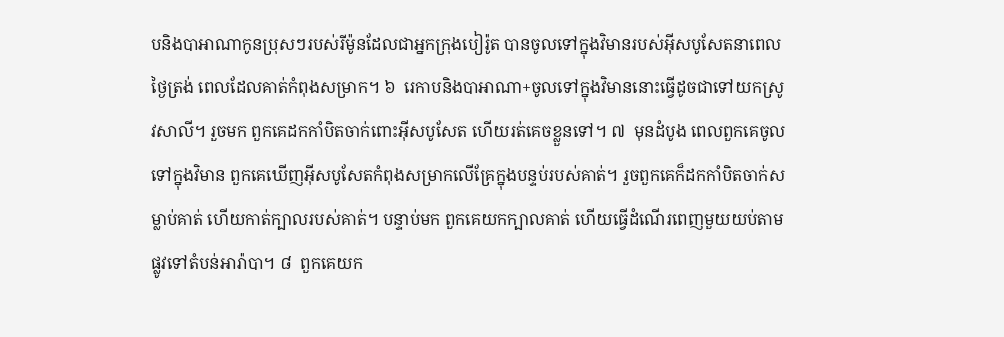បនិងបាអាណាកូនប្រុសៗរបស់រីម៉ូនដែលជាអ្នកក្រុងបៀរ៉ូត បានចូលទៅក្នុងវិមានរបស់អ៊ីសបូសែតនាពេលថ្ងៃត្រង់ ពេលដែលគាត់កំពុងសម្រាក។ ៦  រេកាបនិងបាអាណា+ចូលទៅក្នុងវិមាននោះធ្វើដូចជាទៅយកស្រូវសាលី។ រួចមក ពួកគេដកកាំបិតចាក់ពោះអ៊ីសបូសែត ហើយរត់គេចខ្លួនទៅ។ ៧  មុនដំបូង ពេលពួកគេចូលទៅក្នុងវិមាន ពួកគេឃើញអ៊ីសបូសែតកំពុងសម្រាកលើគ្រែក្នុងបន្ទប់របស់គាត់។ រួចពួកគេក៏ដកកាំបិតចាក់សម្លាប់គាត់ ហើយកាត់ក្បាលរបស់គាត់។ បន្ទាប់មក ពួកគេយកក្បាលគាត់ ហើយធ្វើដំណើរពេញមួយយប់តាមផ្លូវទៅតំបន់អារ៉ាបា។ ៨  ពួកគេយក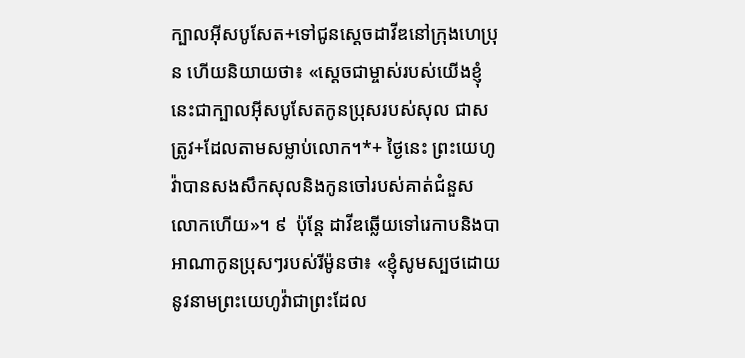ក្បាលអ៊ីសបូសែត+ទៅជូនស្ដេចដាវីឌនៅក្រុងហេប្រុន ហើយនិយាយថា៖ «ស្ដេចជាម្ចាស់របស់យើងខ្ញុំ នេះជាក្បាលអ៊ីសបូសែតកូនប្រុសរបស់សុល ជាសត្រូវ+ដែលតាមសម្លាប់លោក។*+ ថ្ងៃនេះ ព្រះយេហូវ៉ាបានសងសឹកសុលនិងកូនចៅរបស់គាត់ជំនួសលោកហើយ»។ ៩  ប៉ុន្តែ ដាវីឌឆ្លើយទៅរេកាបនិងបាអាណាកូនប្រុសៗរបស់រីម៉ូនថា៖ «ខ្ញុំសូមស្បថដោយនូវនាមព្រះយេហូវ៉ាជាព្រះដែល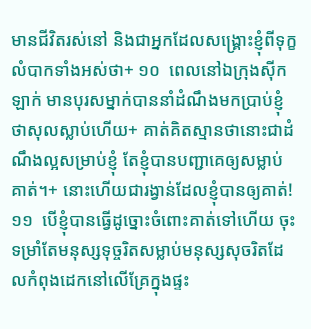មានជីវិតរស់នៅ និងជាអ្នកដែលសង្គ្រោះខ្ញុំពីទុក្ខលំបាកទាំងអស់ថា+ ១០  ពេលនៅឯក្រុងស៊ីកឡាក់ មានបុរសម្នាក់បាននាំដំណឹងមកប្រាប់ខ្ញុំថាសុលស្លាប់ហើយ+ គាត់គិតស្មានថានោះជាដំណឹងល្អសម្រាប់ខ្ញុំ តែខ្ញុំបានបញ្ជាគេឲ្យសម្លាប់គាត់។+ នោះហើយជារង្វាន់ដែលខ្ញុំបានឲ្យគាត់! ១១  បើខ្ញុំបានធ្វើដូច្នោះចំពោះគាត់ទៅហើយ ចុះទម្រាំតែមនុស្សទុច្ចរិតសម្លាប់មនុស្សសុចរិតដែលកំពុងដេកនៅលើគ្រែក្នុងផ្ទះ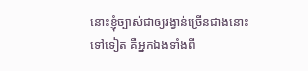នោះខ្ញុំច្បាស់ជាឲ្យរង្វាន់ច្រើនជាងនោះទៅទៀត គឺអ្នកឯងទាំងពី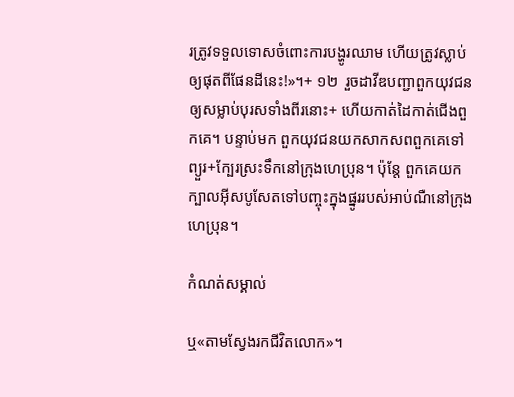រត្រូវទទួលទោសចំពោះការបង្ហូរឈាម ហើយត្រូវស្លាប់ឲ្យផុតពីផែនដីនេះ!»។+ ១២  រួចដាវីឌបញ្ជាពួកយុវជនឲ្យសម្លាប់បុរសទាំងពីរនោះ+ ហើយកាត់ដៃកាត់ជើងពួកគេ។ បន្ទាប់មក ពួកយុវជនយកសាកសពពួកគេទៅព្យួរ+ក្បែរស្រះទឹកនៅក្រុងហេប្រុន។ ប៉ុន្តែ ពួកគេយកក្បាលអ៊ីសបូសែតទៅបញ្ចុះក្នុងផ្នូររបស់អាប់ណឺនៅក្រុងហេប្រុន។

កំណត់សម្គាល់

ឬ«តាមស្វែងរកជីវិតលោក»។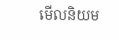មើលនិយម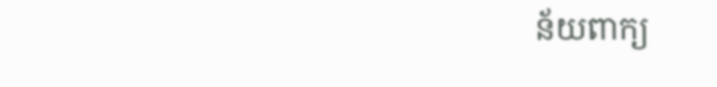ន័យពាក្យ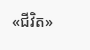«ជីវិត»